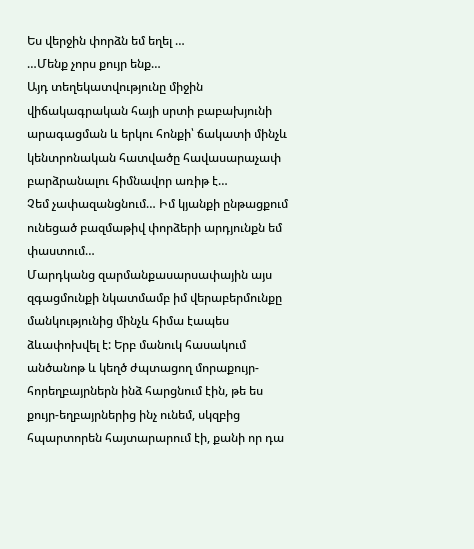Ես վերջին փորձն եմ եղել …
…Մենք չորս քույր ենք…
Այդ տեղեկատվությունը միջին վիճակագրական հայի սրտի բաբախյունի արագացման և երկու հոնքի՝ ճակատի մինչև կենտրոնական հատվածը հավասարաչափ բարձրանալու հիմնավոր առիթ է…
Չեմ չափազանցնում… Իմ կյանքի ընթացքում ունեցած բազմաթիվ փորձերի արդյունքն եմ փաստում…
Մարդկանց զարմանքասարսափային այս զգացմունքի նկատմամբ իմ վերաբերմունքը մանկությունից մինչև հիմա էապես ձևափոխվել է: Երբ մանուկ հասակում անծանոթ և կեղծ ժպտացող մորաքույր-հորեղբայրներն ինձ հարցնում էին, թե ես քույր-եղբայրներից ինչ ունեմ, սկզբից հպարտորեն հայտարարում էի, քանի որ դա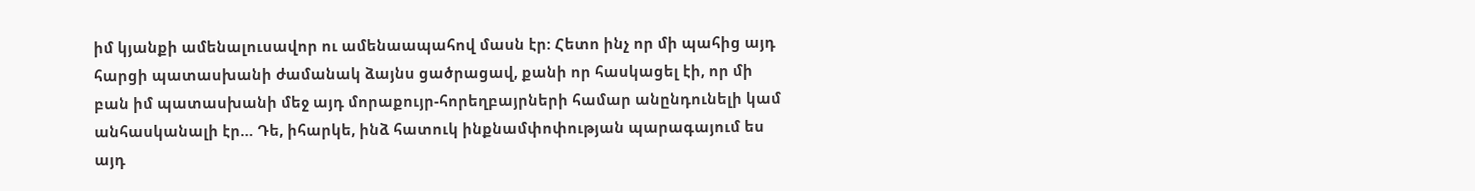իմ կյանքի ամենալուսավոր ու ամենաապահով մասն էր: Հետո ինչ որ մի պահից այդ հարցի պատասխանի ժամանակ ձայնս ցածրացավ, քանի որ հասկացել էի, որ մի բան իմ պատասխանի մեջ այդ մորաքույր-հորեղբայրների համար անընդունելի կամ անհասկանալի էր… Դե, իհարկե, ինձ հատուկ ինքնամփոփության պարագայում ես այդ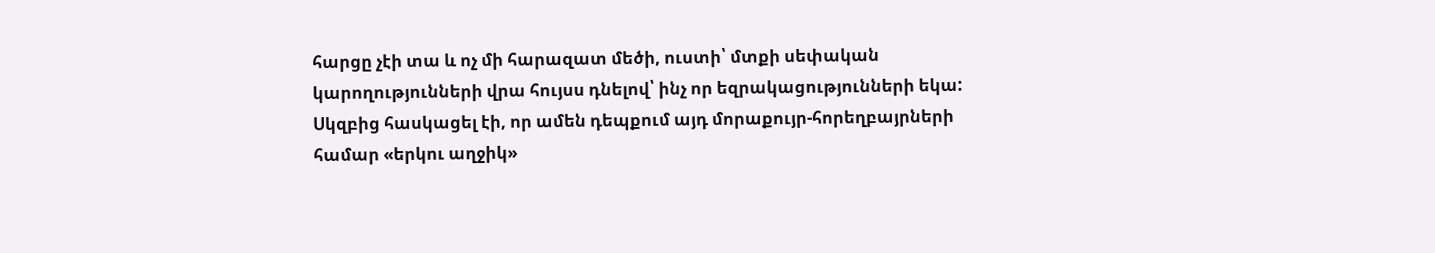հարցը չէի տա և ոչ մի հարազատ մեծի, ուստի՝ մտքի սեփական կարողությունների վրա հույսս դնելով՝ ինչ որ եզրակացությունների եկա: Սկզբից հասկացել էի, որ ամեն դեպքում այդ մորաքույր-հորեղբայրների համար «երկու աղջիկ»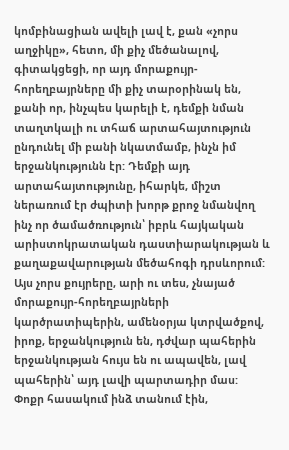կոմբինացիան ավելի լավ է, քան «չորս աղջիկը», հետո, մի քիչ մեծանալով, գիտակցեցի, որ այդ մորաքույր-հորեղբայրները մի քիչ տարօրինակ են, քանի որ, ինչպես կարելի է, դեմքի նման տաղտկալի ու տհաճ արտահայտություն ընդունել մի բանի նկատմամբ, ինչն իմ երջանկությունն էր: Դեմքի այդ արտահայտությունը, իհարկե, միշտ ներառում էր ժպիտի խորթ քրոջ նմանվող ինչ որ ծամածռություն՝ իբրև հայկական արիստոկրատական դաստիարակության և քաղաքավարության մեծահոգի դրսևորում:
Այս չորս քույրերը, արի ու տես, չնայած մորաքույր-հորեղբայրների կարծրատիպերին, ամենօրյա կտրվածքով, իրոք, երջանկություն են, դժվար պահերին երջանկության հույս են ու ապավեն, լավ պահերին՝ այդ լավի պարտադիր մաս:
Փոքր հասակում ինձ տանում էին,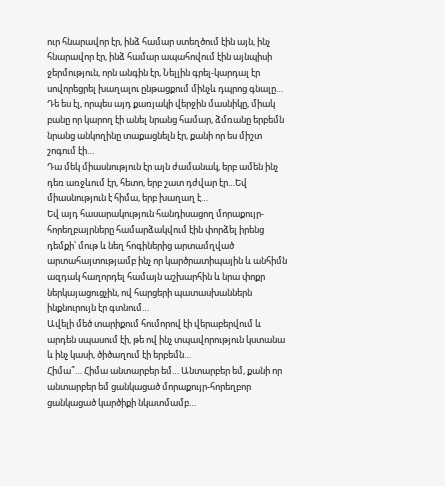ուր հնարավոր էր, ինձ համար ստեղծում էին այն, ինչ հնարավոր էր, ինձ համար ապահովում էին այնպիսի ջերմություն, որն անգին էր, Նելլին գրել-կարդալ էր սովորեցրել խաղալու ընթացքում մինչև դպրոց գնալը… Դե ես էլ, որպես այդ քառյակի վերջին մասնիկը, միակ բանը որ կարող էի անել նրանց համար, ձմռանը երբեմն նրանց անկողինը տաքացնելն էր, քանի որ ես միշտ շոգում էի…
Դա մեկ միասնություն էր այն ժամանակ, երբ ամեն ինչ դեռ առջևում էր, հետո, երբ շատ դժվար էր…Եվ միասնություն է հիմա, երբ խաղաղ է…
Եվ այդ հասարակություն հանդիսացող մորաքույր-հորեղբայրները համարձակվում էին փորձել իրենց դեմքի՝ մութ և նեղ հոգիներից արտամղված արտահայտությամբ ինչ որ կարծրատիպային և անհիմն ազդակ հաղորդել համայն աշխարհին և նրա փոքր ներկայացուցչին, ով հարցերի պատասխաններն ինքնուրույն էր գտնում…
Ավելի մեծ տարիքում հումորով էի վերաբերվում և արդեն սպասում էի, թե ով ինչ տպավորություն կստանա և ինչ կասի, ծիծաղում էի երբեմն…
Հիմա՞… Հիմա անտարբեր եմ… Անտարբեր եմ, քանի որ անտարբեր եմ ցանկացած մորաքույր-հորեղբոր ցանկացած կարծիքի նկատմամբ…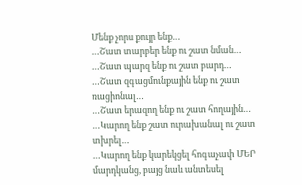Մենք չորս քույր ենք…
…Շատ տարբեր ենք ու շատ նման…
…Շատ պարզ ենք ու շատ բարդ…
…Շատ զգացմունքային ենք ու շատ ռացիոնալ…
…Շատ երազող ենք ու շատ հողային…
…Կարող ենք շատ ուրախանալ ու շատ տխրել…
…Կարող ենք կարեկցել հոգաչափ ՄԵՐ մարդկանց, բայց նաև անտեսել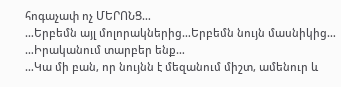հոգաչափ ոչ ՄԵՐՈՆՑ…
…Երբեմն այլ մոլորակներից…Երբեմն նույն մասնիկից…
…Իրականում տարբեր ենք…
…Կա մի բան, որ նույնն է մեզանում միշտ, ամենուր և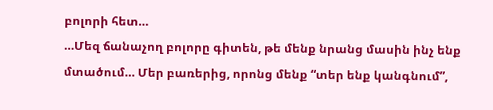բոլորի հետ…
…Մեզ ճանաչող բոլորը գիտեն, թե մենք նրանց մասին ինչ ենք մտածում… Մեր բառերից, որոնց մենք “տեր ենք կանգնում”,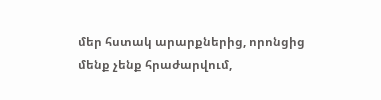մեր հստակ արարքներից, որոնցից մենք չենք հրաժարվում,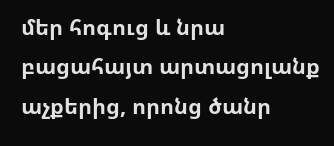մեր հոգուց և նրա բացահայտ արտացոլանք աչքերից, որոնց ծանր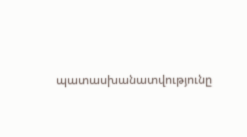պատասխանատվությունը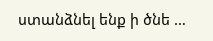ստանձնել ենք ի ծնե …